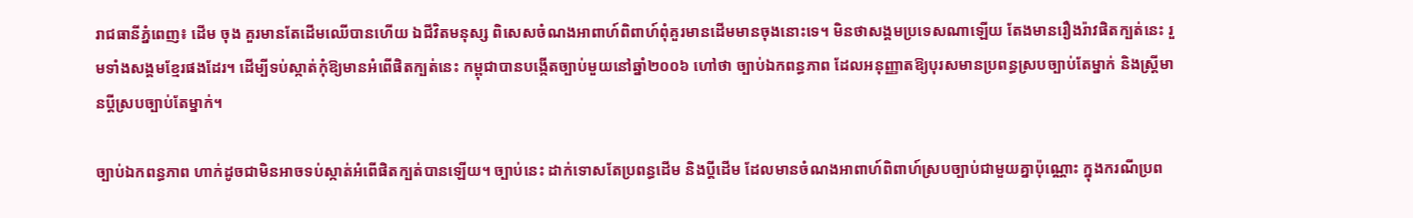រាជធានីភ្នំពេញ៖ ដើម ចុង គួរមានតែដើមឈើបានហើយ ឯជីវិតមនុស្ស ពិសេសចំណងអាពាហ៍ពិពាហ៍ពុំគួរមានដើមមានចុងនោះទេ។ មិនថាសង្គមប្រទេសណាឡើយ តែងមានរឿងរ៉ាវផិតក្បត់នេះ រួមទាំងសង្គមខ្មែរផងដែរ។ ដើម្បីទប់ស្កាត់កុំឱ្យមានអំពើផិតក្បត់នេះ កម្ពុជាបានបង្កើតច្បាប់មួយនៅឆ្នាំ២០០៦ ហៅថា ច្បាប់ឯកពន្ធភាព ដែលអនុញ្ញាតឱ្យបុរសមានប្រពន្ធស្របច្បាប់តែម្នាក់ និងស្រ្តីមានប្តីស្របច្បាប់តែម្នាក់។

ច្បាប់ឯកពន្ធភាព ហាក់ដូចជាមិនអាចទប់ស្កាត់អំពើផិតក្បត់បានឡើយ។ ច្បាប់នេះ ដាក់ទោសតែប្រពន្ធដើម និងប្តីដើម ដែលមានចំណងអាពាហ៍ពិពាហ៍ស្របច្បាប់ជាមួយគ្នាប៉ុណ្ណោះ ក្នុងករណីប្រព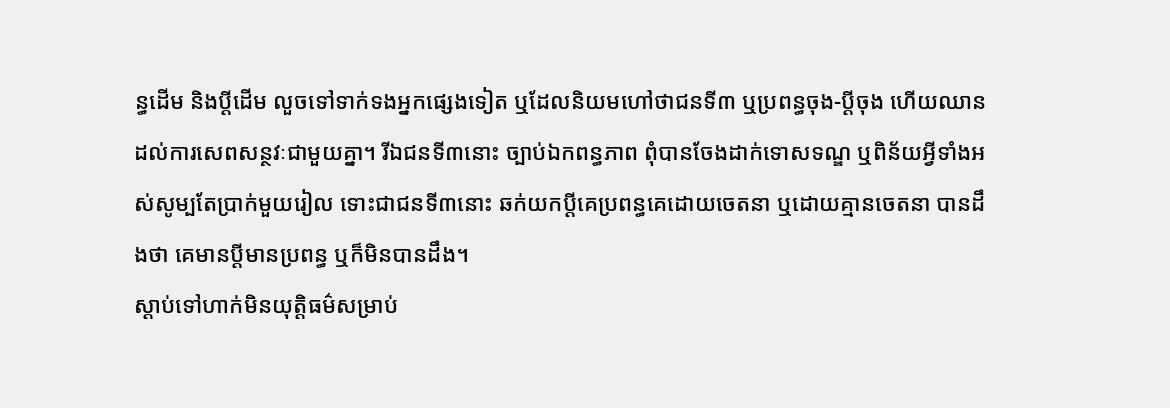ន្ធដើម និងប្តីដើម លួចទៅទាក់ទងអ្នកផ្សេងទៀត ឬដែលនិយមហៅថាជនទី៣ ឬប្រពន្ធចុង-ប្តីចុង ហើយឈានដល់ការសេពសន្ថវៈជាមួយគ្នា។ រីឯជនទី៣នោះ ច្បាប់ឯកពន្ធភាព ពុំបានចែងដាក់ទោសទណ្ឌ ឬពិន័យអ្វីទាំងអស់សូម្បតែប្រាក់មួយរៀល ទោះជាជនទី៣នោះ ឆក់យកប្តីគេប្រពន្ធគេដោយចេតនា ឬដោយគ្មានចេតនា បានដឹងថា គេមានប្តីមានប្រពន្ធ ឬក៏មិនបានដឹង។
ស្តាប់ទៅហាក់មិនយុត្តិធម៌សម្រាប់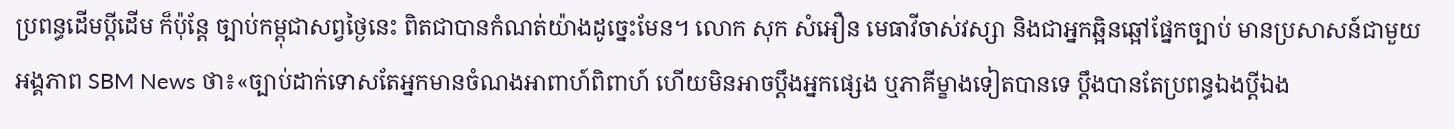ប្រពន្ធដើមប្តីដើម ក៏ប៉ុន្តែ ច្បាប់កម្ពុជាសព្វថ្ងៃនេះ ពិតជាបានកំណត់យ៉ាងដូច្នេះមែន។ លោក សុក សំអឿន មេធាវីចាស់វស្សា និងជាអ្នកឆ្អិនឆ្អៅផ្នែកច្បាប់ មានប្រសាសន៍ជាមួយអង្គភាព SBM News ថា៖«ច្បាប់ដាក់ទោសតែអ្នកមានចំណងអាពាហ៍ពិពាហ៍ ហើយមិនអាចប្តឹងអ្នកផ្សេង ឬភាគីម្ខាងទៀតបានទេ ប្តឹងបានតែប្រពន្ធឯងប្តីឯង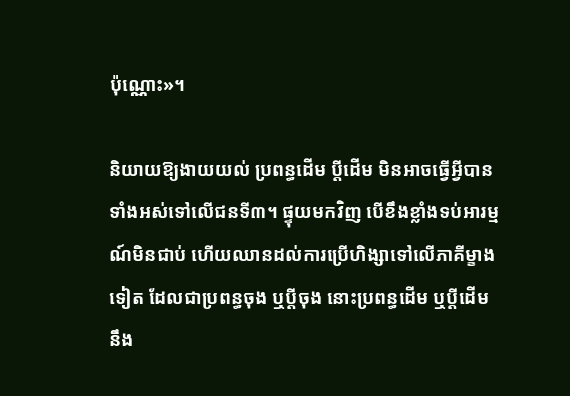ប៉ុណ្ណោះ»។

និយាយឱ្យងាយយល់ ប្រពន្ធដើម ប្តីដើម មិនអាចធ្វើអ្វីបានទាំងអស់ទៅលើជនទី៣។ ផ្ទុយមកវិញ បើខឹងខ្លាំងទប់អារម្មណ៍មិនជាប់ ហើយឈានដល់ការប្រើហិង្សាទៅលើភាគីម្ខាងទៀត ដែលជាប្រពន្ធចុង ឬប្តីចុង នោះប្រពន្ធដើម ឬប្តីដើម នឹង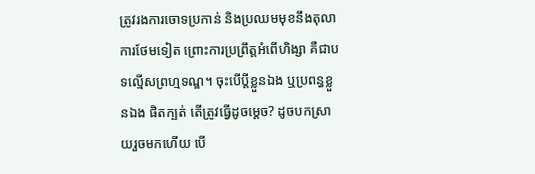ត្រូវរងការចោទប្រកាន់ និងប្រឈមមុខនឹងតុលាការថែមទៀត ព្រោះការប្រព្រឹត្តអំពើហិង្សា គឺជាបទល្មើសព្រហ្មទណ្ឌ។ ចុះបើប្តីខ្លួនឯង ឬប្រពន្ធខ្លួនឯង ផិតក្បត់ តើត្រូវធ្វើដូចម្តេច? ដូចបកស្រាយរួចមកហើយ បើ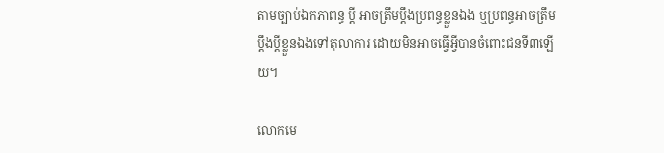តាមច្បាប់ឯកភាពន្ធ ប្តី អាចត្រឹមប្តឹងប្រពន្ធខ្លួនឯង ឬប្រពន្ធអាចត្រឹមប្តឹងប្តីខ្លួនឯងទៅតុលាការ ដោយមិនអាចធ្វើអ្វីបានចំពោះជនទី៣ឡើយ។

លោកមេ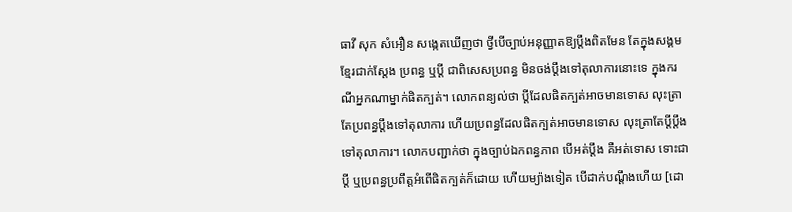ធាវី សុក សំអឿន សង្កេតឃើញថា ថ្វីបើច្បាប់អនុញ្ញាតឱ្យប្តឹងពិតមែន តែក្នុងសង្គមខ្មែរជាក់ស្តែង ប្រពន្ធ ឬប្តី ជាពិសេសប្រពន្ធ មិនចង់ប្តឹងទៅតុលាការនោះទេ ក្នុងករណីអ្នកណាម្នាក់ផិតក្បត់។ លោកពន្យល់ថា ប្តីដែលផិតក្បត់អាចមានទោស លុះត្រាតែប្រពន្ធប្តឹងទៅតុលាការ ហើយប្រពន្ធដែលផិតក្បត់អាចមានទោស លុះត្រាតែប្តីប្តឹងទៅតុលាការ។ លោកបញ្ជាក់ថា ក្នុងច្បាប់ឯកពន្ធភាព បើអត់ប្តឹង គឺអត់ទោស ទោះជាប្តី ឬប្រពន្ធប្រពឹត្តអំពើផិតក្បត់ក៏ដោយ ហើយម្យ៉ាងទៀត បើដាក់បណ្តឹងហើយ [ដោ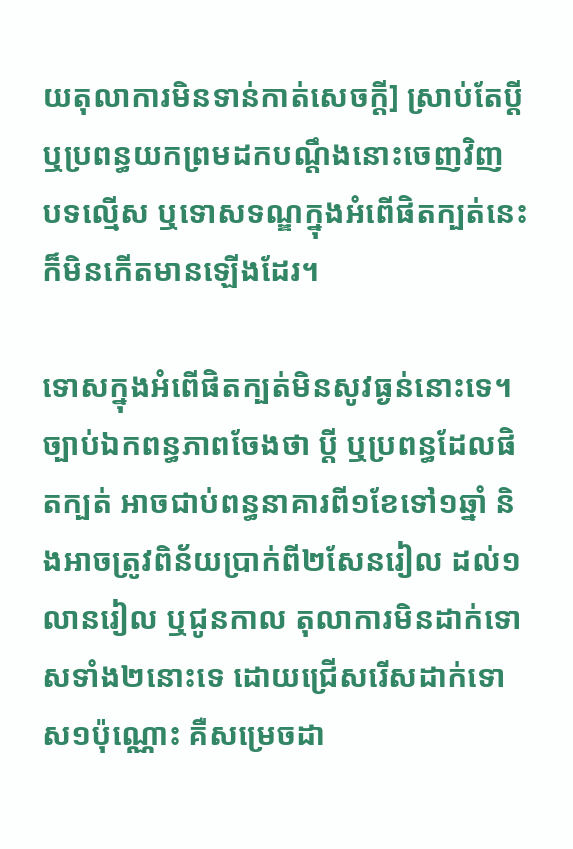យតុលាការមិនទាន់កាត់សេចក្តី] ស្រាប់តែប្តី ឬប្រពន្ធយកព្រមដកបណ្តឹងនោះចេញវិញ បទល្មើស ឬទោសទណ្ឌក្នុងអំពើផិតក្បត់នេះ ក៏មិនកើតមានឡើងដែរ។

ទោសក្នុងអំពើផិតក្បត់មិនសូវធ្ងន់នោះទេ។ ច្បាប់ឯកពន្ធភាពចែងថា ប្តី ឬប្រពន្ធដែលផិតក្បត់ អាចជាប់ពន្ធនាគារពី១ខែទៅ១ឆ្នាំ និងអាចត្រូវពិន័យប្រាក់ពី២សែនរៀល ដល់១លានរៀល ឬជូនកាល តុលាការមិនដាក់ទោសទាំង២នោះទេ ដោយជ្រើសរើសដាក់ទោស១ប៉ុណ្ណោះ គឺសម្រេចដា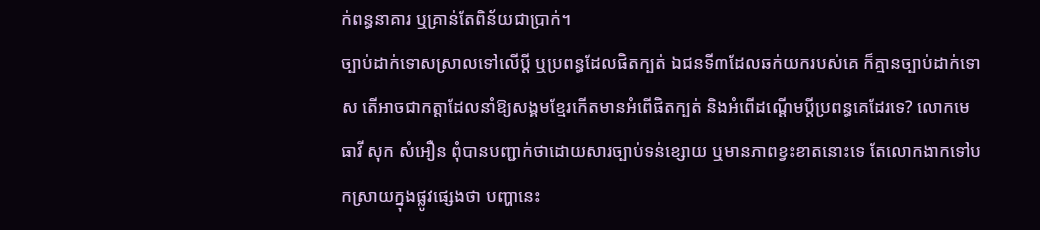ក់ពន្ធនាគារ ឬគ្រាន់តែពិន័យជាប្រាក់។
ច្បាប់ដាក់ទោសស្រាលទៅលើប្តី ឬប្រពន្ធដែលផិតក្បត់ ឯជនទី៣ដែលឆក់យករបស់គេ ក៏គ្មានច្បាប់ដាក់ទោស តើអាចជាកត្តាដែលនាំឱ្យសង្គមខ្មែរកើតមានអំពើផិតក្បត់ និងអំពើដណ្តើមប្តីប្រពន្ធគេដែរទេ? លោកមេធាវី សុក សំអឿន ពុំបានបញ្ជាក់ថាដោយសារច្បាប់ទន់ខ្សោយ ឬមានភាពខ្វះខាតនោះទេ តែលោកងាកទៅបកស្រាយក្នុងផ្លូវផ្សេងថា បញ្ហានេះ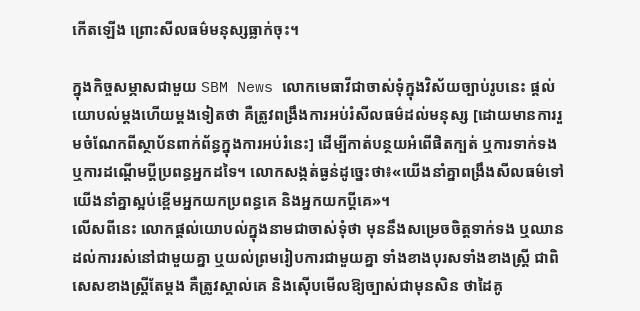កើតឡើង ព្រោះសីលធម៌មនុស្សធ្លាក់ចុះ។

ក្នុងកិច្ចសម្ភាសជាមួយ SBM News លោកមេធាវីជាចាស់ទុំក្នុងវិស័យច្បាប់រូបនេះ ផ្តល់យោបល់ម្តងហើយម្តងទៀតថា គឺត្រូវពង្រឹងការអប់រំសីលធម៌ដល់មនុស្ស [ដោយមានការរួមចំណែកពីស្ថាប័នពាក់ព័ន្ធក្នុងការអប់រំនេះ] ដើម្បីកាត់បន្ថយអំពើផិតក្បត់ ឬការទាក់ទង ឬការដណ្តើមប្តីប្រពន្ធអ្នកដទៃ។ លោកសង្កត់ធ្ងន់ដូច្នេះថា៖«យើងនាំគ្នាពង្រឹងសីលធម៌ទៅ យើងនាំគ្នាស្អប់ខ្ពើមអ្នកយកប្រពន្ធគេ និងអ្នកយកប្តីគេ»។
លើសពីនេះ លោកផ្តល់យោបល់ក្នុងនាមជាចាស់ទុំថា មុននឹងសម្រេចចិត្តទាក់ទង ឬឈានដល់ការរស់នៅជាមួយគ្នា ឬយល់ព្រមរៀបការជាមួយគ្នា ទាំងខាងបុរសទាំងខាងស្រ្តី ជាពិសេសខាងស្រ្តីតែម្តង គឺត្រូវស្គាល់គេ និងស៊ើបមើលឱ្យច្បាស់ជាមុនសិន ថាដៃគូ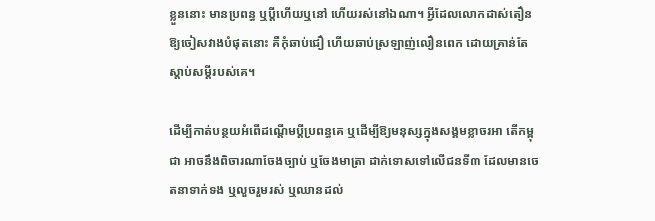ខ្លួននោះ មានប្រពន្ធ ឬប្តីហើយឬនៅ ហើយរស់នៅឯណា។ អ្វីដែលលោកដាស់តឿនឱ្យចៀសវាងបំផុតនោះ គឺកុំឆាប់ជឿ ហើយឆាប់ស្រឡាញ់លឿនពេក ដោយគ្រាន់តែស្តាប់សម្តីរបស់គេ។

ដើម្បីកាត់បន្ថយអំពើដណ្តើមប្តីប្រពន្ធគេ ឬដើម្បីឱ្យមនុស្សក្នុងសង្គមខ្លាចរអា តើកម្ពុជា អាចនឹងពិចារណាចែងច្បាប់ ឬចែងមាត្រា ដាក់ទោសទៅលើជនទី៣ ដែលមានចេតនាទាក់ទង ឬលួចរួមរស់ ឬឈានដល់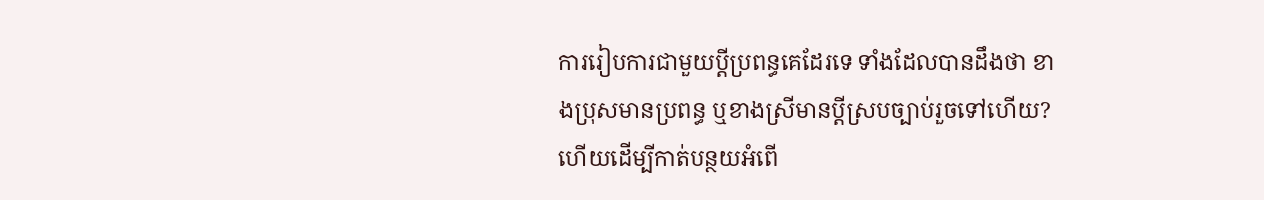ការរៀបការជាមួយប្តីប្រពន្ធគេដែរទេ ទាំងដែលបានដឹងថា ខាងប្រុសមានប្រពន្ធ ឬខាងស្រីមានប្តីស្របច្បាប់រួចទៅហើយ? ហើយដើម្បីកាត់បន្ថយអំពើ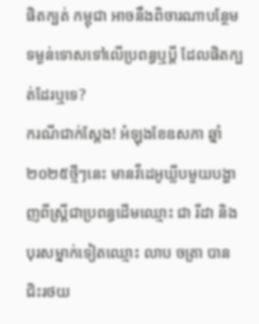ផិតក្បត់ កម្ពុជា អាចនឹងពិចារណាបន្ថែមទម្ងន់ទោសទៅលើប្រពន្ធឬប្តី ដែលផិតក្បត់ដែរឬទេ?
ករណីជាក់ស្តែង! អំឡុងខែឧសភា ឆ្នាំ២០២៥ថ្មីៗនេះ មានវីដេអូឃ្លីបមួយបង្ហាញពីស្រ្តីជាប្រពន្ធដើមឈ្មោះ ជា រីដា និងបុរសម្នាក់ទៀតឈ្មោះ លាប ចត្រា បានជិះរថយ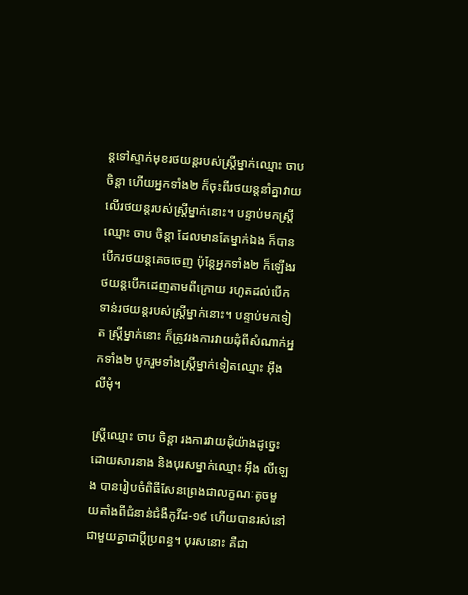ន្តទៅស្ទាក់មុខរថយន្តរបស់ស្រ្តីម្នាក់ឈ្មោះ ចាប ចិន្តា ហើយអ្នកទាំង២ ក៏ចុះពីរថយន្តនាំគ្នាវាយលើរថយន្តរបស់ស្រ្តីម្នាក់នោះ។ បន្ទាប់មកស្រ្តីឈ្មោះ ចាប ចិន្តា ដែលមានតែម្នាក់ឯង ក៏បានបើករថយន្តគេចចេញ ប៉ុន្តែអ្នកទាំង២ ក៏ឡើងរថយន្តបើកដេញតាមពីក្រោយ រហូតដល់បើកទាន់រថយន្តរបស់ស្រ្តីម្នាក់នោះ។ បន្ទាប់មកទៀត ស្រ្តីម្នាក់នោះ ក៏ត្រូវរងការវាយដុំពីសំណាក់អ្នកទាំង២ បូករួមទាំងស្រ្តីម្នាក់ទៀតឈ្មោះ អ៊ឹង លីមុំ។

ស្រ្តីឈ្មោះ ចាប ចិន្តា រងការវាយដុំយ៉ាងដូច្នេះ ដោយសារនាង និងបុរសម្នាក់ឈ្មោះ អ៊ឹង លីឡេង បានរៀបចំពិធីសែនព្រេងជាលក្ខណៈតូចមួយតាំងពីជំនាន់ជំងឺកូវីដ-១៩ ហើយបានរស់នៅជាមួយគ្នាជាប្តីប្រពន្ធ។ បុរសនោះ គឺជា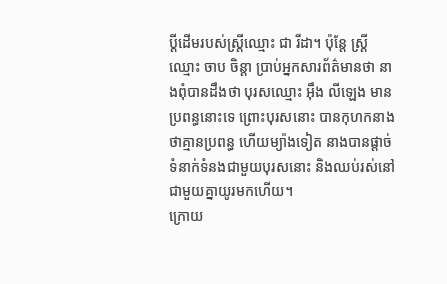ប្តីដើមរបស់ស្រ្តីឈ្មោះ ជា រីដា។ ប៉ុន្តែ ស្រ្តីឈ្មោះ ចាប ចិន្តា ប្រាប់អ្នកសារព័ត៌មានថា នាងពុំបានដឹងថា បុរសឈ្មោះ អ៊ឹង លីឡេង មានប្រពន្ធនោះទេ ព្រោះបុរសនោះ បានកុហកនាង ថាគ្មានប្រពន្ធ ហើយម្យ៉ាងទៀត នាងបានផ្តាច់ទំនាក់ទំនងជាមួយបុរសនោះ និងឈប់រស់នៅជាមួយគ្នាយូរមកហើយ។
ក្រោយ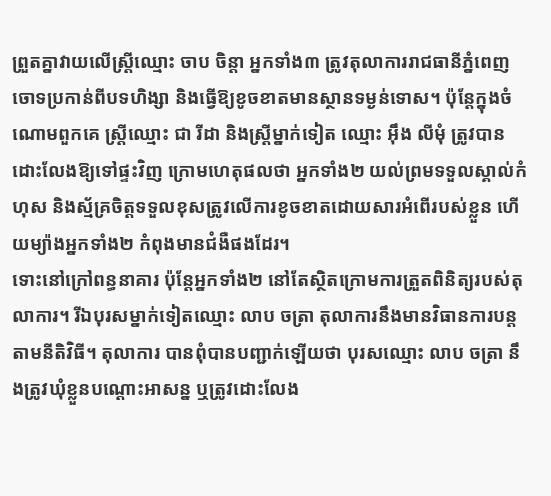ព្រួតគ្នាវាយលើស្រ្តីឈ្មោះ ចាប ចិន្តា អ្នកទាំង៣ ត្រូវតុលាការរាជធានីភ្នំពេញចោទប្រកាន់ពីបទហិង្សា និងធ្វើឱ្យខូចខាតមានស្ថានទម្ងន់ទោស។ ប៉ុន្តែក្នុងចំណោមពួកគេ ស្រ្តីឈ្មោះ ជា រីដា និងស្រ្តីម្នាក់ទៀត ឈ្មោះ អ៊ឹង លីមុំ ត្រូវបានដោះលែងឱ្យទៅផ្ទះវិញ ក្រោមហេតុផលថា អ្នកទាំង២ យល់ព្រមទទួលស្គាល់កំហុស និងស្ម័គ្រចិត្តទទួលខុសត្រូវលើការខូចខាតដោយសារអំពើរបស់ខ្លួន ហើយម្យ៉ាងអ្នកទាំង២ កំពុងមានជំងឺផងដែរ។
ទោះនៅក្រៅពន្ធនាគារ ប៉ុន្តែអ្នកទាំង២ នៅតែស្ថិតក្រោមការត្រួតពិនិត្យរបស់តុលាការ។ រីឯបុរសម្នាក់ទៀតឈ្មោះ លាប ចត្រា តុលាការនឹងមានវិធានការបន្តតាមនីតិវិធី។ តុលាការ បានពុំបានបញ្ជាក់ឡើយថា បុរសឈ្មោះ លាប ចត្រា នឹងត្រូវឃុំខ្លួនបណ្តោះអាសន្ន ឬត្រូវដោះលែង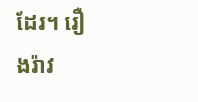ដែរ។ រឿងរ៉ាវ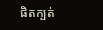ផិតក្បត់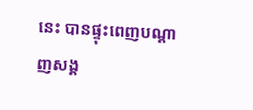នេះ បានផ្ទុះពេញបណ្តាញសង្គ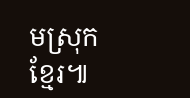មស្រុកខ្មែរ៕